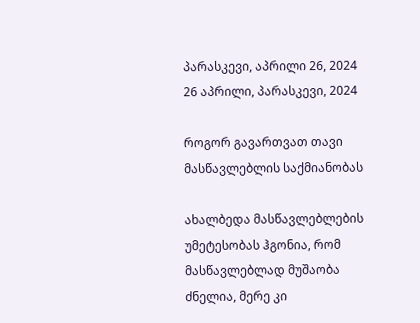პარასკევი, აპრილი 26, 2024
26 აპრილი, პარასკევი, 2024

როგორ გავართვათ თავი მასწავლებლის საქმიანობას

ახალბედა მასწავლებლების უმეტესობას ჰგონია, რომ მასწავლებლად მუშაობა ძნელია, მერე კი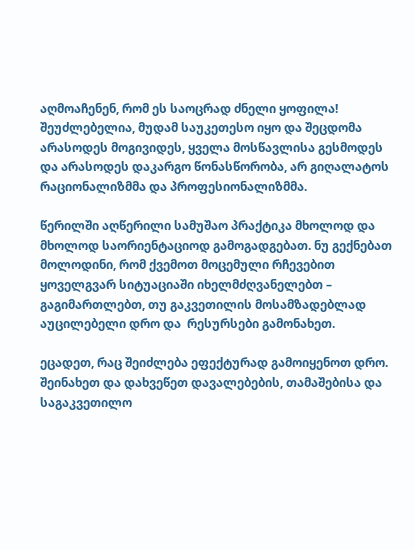აღმოაჩენენ, რომ ეს საოცრად ძნელი ყოფილა! შეუძლებელია, მუდამ საუკეთესო იყო და შეცდომა არასოდეს მოგივიდეს, ყველა მოსწავლისა გესმოდეს და არასოდეს დაკარგო წონასწორობა, არ გიღალატოს რაციონალიზმმა და პროფესიონალიზმმა.

წერილში აღწერილი სამუშაო პრაქტიკა მხოლოდ და მხოლოდ საორიენტაციოდ გამოგადგებათ. ნუ გექნებათ მოლოდინი, რომ ქვემოთ მოცემული რჩევებით ყოველგვარ სიტუაციაში იხელმძღვანელებთ – გაგიმართლებთ, თუ გაკვეთილის მოსამზადებლად აუცილებელი დრო და  რესურსები გამონახეთ.

ეცადეთ, რაც შეიძლება ეფექტურად გამოიყენოთ დრო. შეინახეთ და დახვეწეთ დავალებების, თამაშებისა და საგაკვეთილო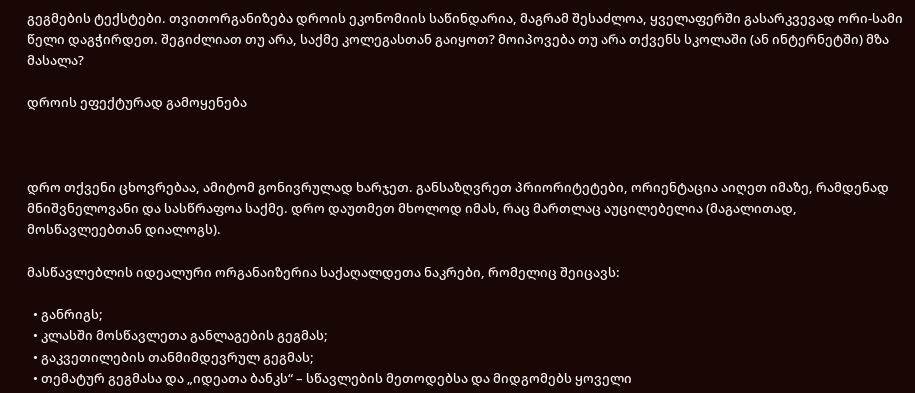გეგმების ტექსტები. თვითორგანიზება დროის ეკონომიის საწინდარია, მაგრამ შესაძლოა, ყველაფერში გასარკვევად ორი-სამი წელი დაგჭირდეთ. შეგიძლიათ თუ არა, საქმე კოლეგასთან გაიყოთ? მოიპოვება თუ არა თქვენს სკოლაში (ან ინტერნეტში) მზა მასალა?

დროის ეფექტურად გამოყენება



დრო თქვენი ცხოვრებაა, ამიტომ გონივრულად ხარჯეთ. განსაზღვრეთ პრიორიტეტები, ორიენტაცია აიღეთ იმაზე, რამდენად მნიშვნელოვანი და სასწრაფოა საქმე. დრო დაუთმეთ მხოლოდ იმას, რაც მართლაც აუცილებელია (მაგალითად, მოსწავლეებთან დიალოგს).

მასწავლებლის იდეალური ორგანაიზერია საქაღალდეთა ნაკრები, რომელიც შეიცავს:

  • განრიგს;
  • კლასში მოსწავლეთა განლაგების გეგმას;
  • გაკვეთილების თანმიმდევრულ გეგმას;
  • თემატურ გეგმასა და „იდეათა ბანკს“ – სწავლების მეთოდებსა და მიდგომებს ყოველი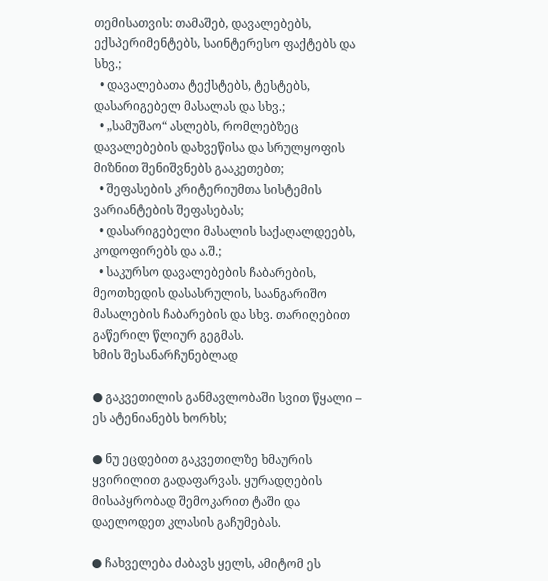თემისათვის: თამაშებ, დავალებებს, ექსპერიმენტებს, საინტერესო ფაქტებს და სხვ.;
  • დავალებათა ტექსტებს, ტესტებს, დასარიგებელ მასალას და სხვ.;
  • „სამუშაო“ ასლებს, რომლებზეც დავალებების დახვეწისა და სრულყოფის მიზნით შენიშვნებს გააკეთებთ;
  • შეფასების კრიტერიუმთა სისტემის ვარიანტების შეფასებას;
  • დასარიგებელი მასალის საქაღალდეებს, კოდოფირებს და ა.შ.;
  • საკურსო დავალებების ჩაბარების, მეოთხედის დასასრულის, საანგარიშო მასალების ჩაბარების და სხვ. თარიღებით გაწერილ წლიურ გეგმას.
ხმის შესანარჩუნებლად

● გაკვეთილის განმავლობაში სვით წყალი – ეს ატენიანებს ხორხს;

● ნუ ეცდებით გაკვეთილზე ხმაურის ყვირილით გადაფარვას. ყურადღების მისაპყრობად შემოკარით ტაში და დაელოდეთ კლასის გაჩუმებას.

● ჩახველება ძაბავს ყელს, ამიტომ ეს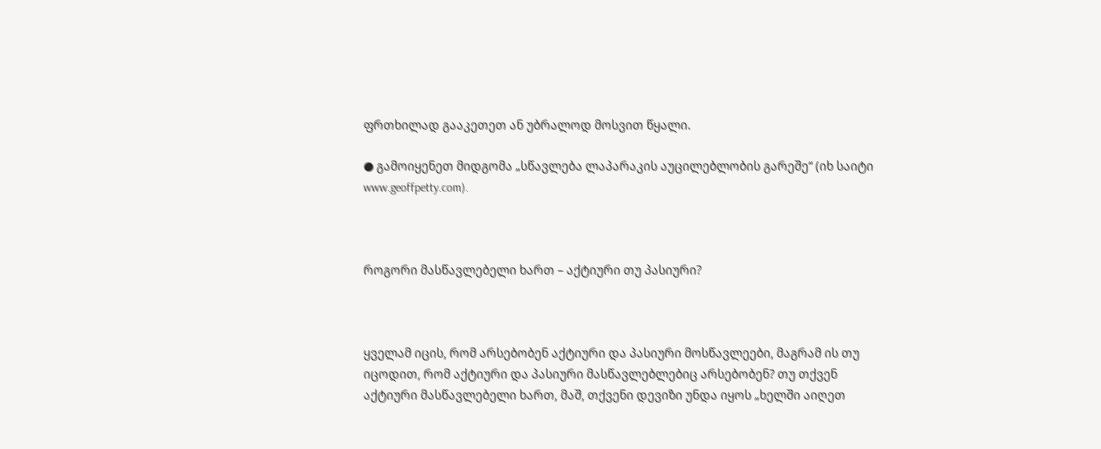ფრთხილად გააკეთეთ ან უბრალოდ მოსვით წყალი.

● გამოიყენეთ მიდგომა „სწავლება ლაპარაკის აუცილებლობის გარეშე“ (იხ საიტი www.geoffpetty.com).



როგორი მასწავლებელი ხართ – აქტიური თუ პასიური?



ყველამ იცის, რომ არსებობენ აქტიური და პასიური მოსწავლეები, მაგრამ ის თუ იცოდით, რომ აქტიური და პასიური მასწავლებლებიც არსებობენ? თუ თქვენ აქტიური მასწავლებელი ხართ, მაშ, თქვენი დევიზი უნდა იყოს „ხელში აიღეთ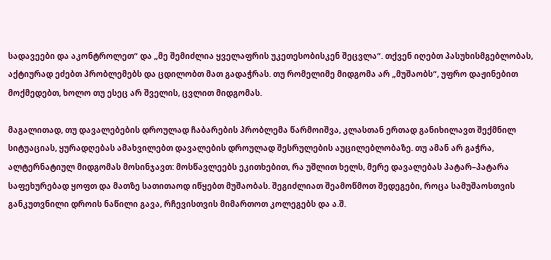სადავეები და აკონტროლეთ“ და „მე შემიძლია ყველაფრის უკეთესობისკენ შეცვლა“. თქვენ იღებთ პასუხისმგებლობას, აქტიურად ეძებთ პრობლემებს და ცდილობთ მათ გადაჭრას. თუ რომელიმე მიდგომა არ „მუშაობს“, უფრო დაჟინებით მოქმედებთ, ხოლო თუ ესეც არ შველის, ცვლით მიდგომას.

მაგალითად, თუ დავალებების დროულად ჩაბარების პრობლემა წარმოიშვა, კლასთან ერთად განიხილავთ შექმნილ სიტუაციას, ყურადღებას ამახვილებთ დავალების დროულად შესრულების აუცილებლობაზე. თუ ამან არ გაჭრა, ალტერნატიულ მიდგომას მოსინჯავთ: მოსწავლეებს ეკითხებით, რა უშლით ხელს, მერე დავალებას პატარ–პატარა საფეხურებად ყოფთ და მათზე სათითაოდ იწყებთ მუშაობას. შეგიძლიათ შეამოწმოთ შედეგები, როცა სამუშაოსთვის განკუთვნილი დროის ნაწილი გავა, რჩევისთვის მიმართოთ კოლეგებს და ა.შ.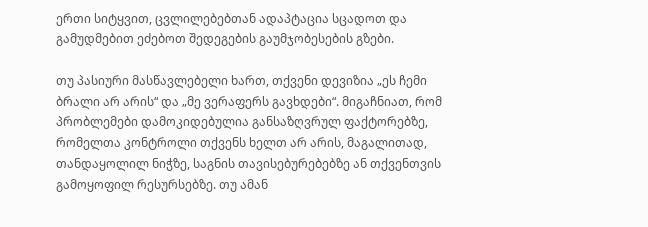ერთი სიტყვით, ცვლილებებთან ადაპტაცია სცადოთ და გამუდმებით ეძებოთ შედეგების გაუმჯობესების გზები.

თუ პასიური მასწავლებელი ხართ, თქვენი დევიზია „ეს ჩემი ბრალი არ არის“ და „მე ვერაფერს გავხდები“. მიგაჩნიათ, რომ პრობლემები დამოკიდებულია განსაზღვრულ ფაქტორებზე, რომელთა კონტროლი თქვენს ხელთ არ არის, მაგალითად, თანდაყოლილ ნიჭზე, საგნის თავისებურებებზე ან თქვენთვის გამოყოფილ რესურსებზე. თუ ამან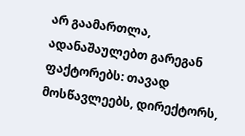არ გაამართლა, ადანაშაულებთ გარეგან ფაქტორებს: თავად მოსწავლეებს, დირექტორს,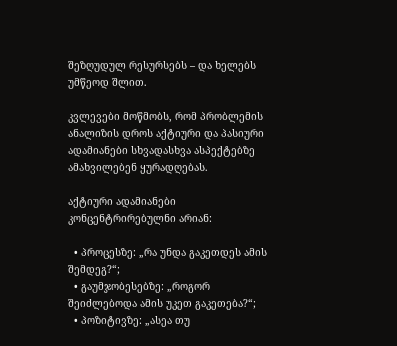შეზღუდულ რესურსებს – და ხელებს უმწეოდ შლით.

კვლევები მოწმობს, რომ პრობლემის ანალიზის დროს აქტიური და პასიური ადამიანები სხვადასხვა ასპექტებზე ამახვილებენ ყურადღებას.

აქტიური ადამიანები კონცენტრირებულნი არიან:

  • პროცესზე: „რა უნდა გაკეთდეს ამის შემდეგ?“;
  • გაუმჯობესებზე: „როგორ შეიძლებოდა ამის უკეთ გაკეთება?“;
  • პოზიტივზე: „ასეა თუ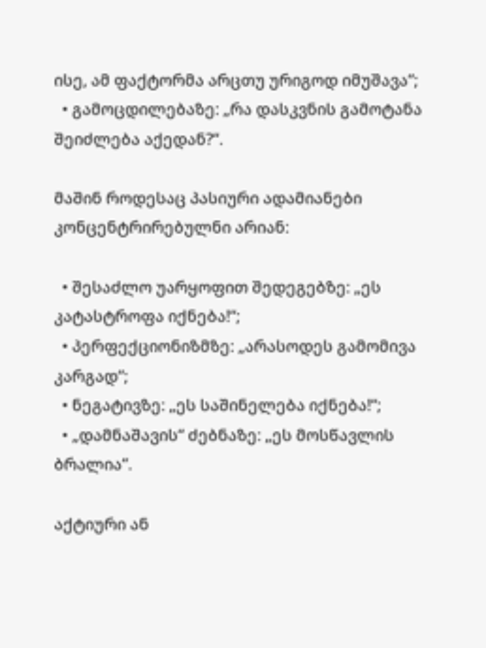ისე, ამ ფაქტორმა არცთუ ურიგოდ იმუშავა“;
  • გამოცდილებაზე: „რა დასკვნის გამოტანა შეიძლება აქედან?“.

მაშინ როდესაც პასიური ადამიანები კონცენტრირებულნი არიან:

  • შესაძლო უარყოფით შედეგებზე: „ეს კატასტროფა იქნება!“;
  • პერფექციონიზმზე: „არასოდეს გამომივა კარგად“;
  • ნეგატივზე: „ეს საშინელება იქნება!“;
  • „დამნაშავის“ ძებნაზე: „ეს მოსწავლის ბრალია“.

აქტიური ან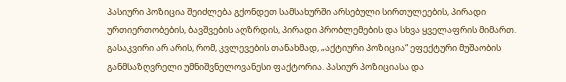პასიური პოზიცია შეიძლება გქონდეთ სამსახურში არსებული სირთულეების, პირადი ურთიერთობების, ბავშვების აღზრდის, პირადი პრობლემების და სხვა ყველაფრის მიმართ. გასაკვირი არ არის, რომ, კვლევების თანახმად, „აქტიური პოზიცია“ ეფექტური მუშაობის განმსაზღვრელი უმნიშვნელოვანესი ფაქტორია. პასიურ პოზიციასა და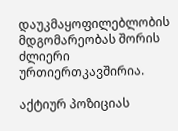დაუკმაყოფილებლობის მდგომარეობას შორის ძლიერი ურთიერთკავშირია.

აქტიურ პოზიციას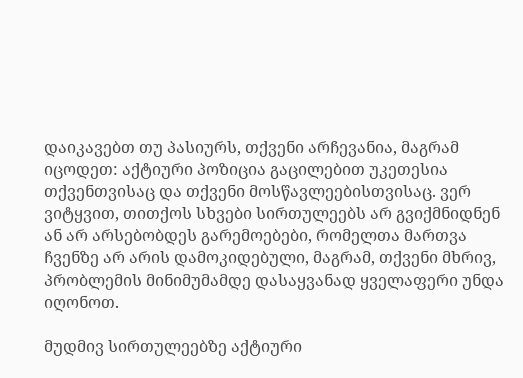დაიკავებთ თუ პასიურს, თქვენი არჩევანია, მაგრამ იცოდეთ: აქტიური პოზიცია გაცილებით უკეთესია თქვენთვისაც და თქვენი მოსწავლეებისთვისაც. ვერ ვიტყვით, თითქოს სხვები სირთულეებს არ გვიქმნიდნენ ან არ არსებობდეს გარემოებები, რომელთა მართვა ჩვენზე არ არის დამოკიდებული, მაგრამ, თქვენი მხრივ, პრობლემის მინიმუმამდე დასაყვანად ყველაფერი უნდა იღონოთ.

მუდმივ სირთულეებზე აქტიური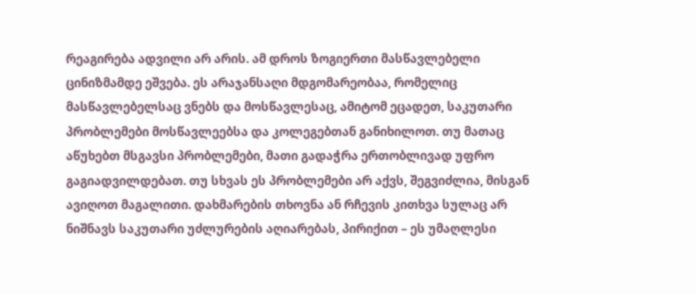რეაგირება ადვილი არ არის. ამ დროს ზოგიერთი მასწავლებელი ცინიზმამდე ეშვება. ეს არაჯანსაღი მდგომარეობაა, რომელიც მასწავლებელსაც ვნებს და მოსწავლესაც, ამიტომ ეცადეთ, საკუთარი პრობლემები მოსწავლეებსა და კოლეგებთან განიხილოთ. თუ მათაც აწუხებთ მსგავსი პრობლემები, მათი გადაჭრა ერთობლივად უფრო გაგიადვილდებათ. თუ სხვას ეს პრობლემები არ აქვს, შეგვიძლია, მისგან ავიღოთ მაგალითი. დახმარების თხოვნა ან რჩევის კითხვა სულაც არ ნიშნავს საკუთარი უძლურების აღიარებას, პირიქით – ეს უმაღლესი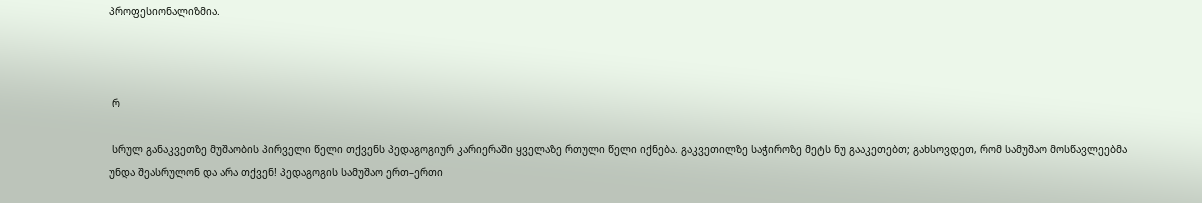პროფესიონალიზმია.



 რ

 სრულ განაკვეთზე მუშაობის პირველი წელი თქვენს პედაგოგიურ კარიერაში ყველაზე რთული წელი იქნება. გაკვეთილზე საჭიროზე მეტს ნუ გააკეთებთ; გახსოვდეთ, რომ სამუშაო მოსწავლეებმა უნდა შეასრულონ და არა თქვენ! პედაგოგის სამუშაო ერთ–ერთი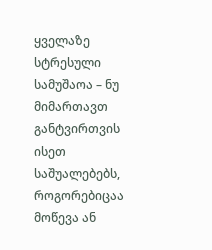ყველაზე სტრესული სამუშაოა – ნუ მიმართავთ განტვირთვის ისეთ საშუალებებს, როგორებიცაა მოწევა ან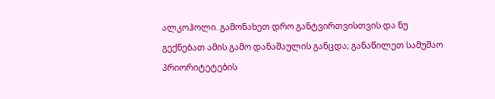ალკოჰოლი. გამონახეთ დრო განტვირთვისთვის და ნუ გექნებათ ამის გამო დანაშაულის განცდა; განაწილეთ სამუშაო პრიორიტეტების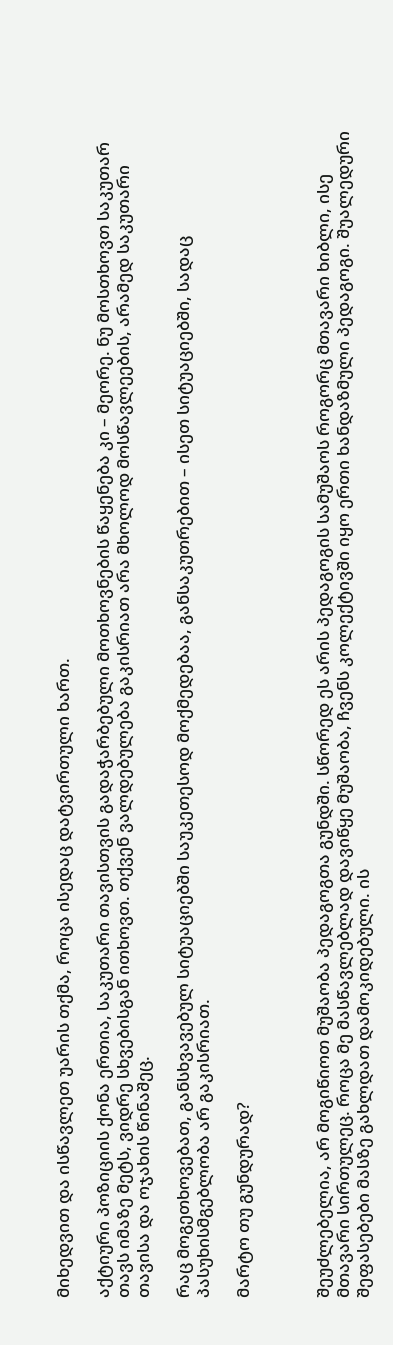მიხედვით და ისწავლეთ უარის თქმა, როცა ისედაც დატვირთული ხართ.

აქტიური პოზიციის ქონა ერთია, საკუთარი თავისთვის გადაჭარბებული მოთხოვნების წაყენება კი – მეორე. ნუ მოსთხოვთ საკუთარ თავს იმაზე მეტს, ვიდრე სხვებისგან ითხოვთ. თქვენ ვალდებულება გაკისრიათ არა მხოლოდ მოსწავლეების, არამედ საკუთარი თავისა და ოჯახის წინაშეც.

რაც მოგეთხოვებათ, განსხვავებულ სიტუაციებში საუკეთესოდ მოქმედებაა, განსაკუთრებით – ისეთ სიტუაციებში, სადაც პასუხისმგებლობა არ გაკისრიათ.

მარტო თუ გუნდურად?



შეუძლებელია, არ მოგიწიოთ მუშაობა პედაგოგთა გუნდში. სწორედ ეს არის პედაგოგის სამუშაოს როგორც მთავარი ხიბლი, ისე მთავარი სირთულეც. როცა მე მასწავლებლად დავიწყე მუშაობა, ჩვენს კოლექტივში იყო ერთი ხანდაზმული პედაგოგი. შუალედური შეფასებები მასზე გახლდათ დამოკიდებული. ის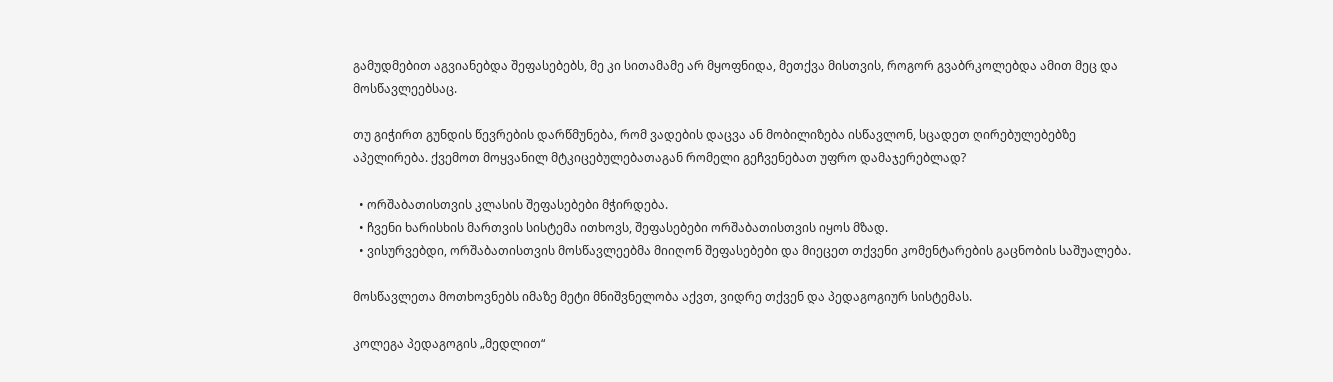გამუდმებით აგვიანებდა შეფასებებს, მე კი სითამამე არ მყოფნიდა, მეთქვა მისთვის, როგორ გვაბრკოლებდა ამით მეც და მოსწავლეებსაც.

თუ გიჭირთ გუნდის წევრების დარწმუნება, რომ ვადების დაცვა ან მობილიზება ისწავლონ, სცადეთ ღირებულებებზე აპელირება. ქვემოთ მოყვანილ მტკიცებულებათაგან რომელი გეჩვენებათ უფრო დამაჯერებლად?

  • ორშაბათისთვის კლასის შეფასებები მჭირდება.
  • ჩვენი ხარისხის მართვის სისტემა ითხოვს, შეფასებები ორშაბათისთვის იყოს მზად.
  • ვისურვებდი, ორშაბათისთვის მოსწავლეებმა მიიღონ შეფასებები და მიეცეთ თქვენი კომენტარების გაცნობის საშუალება.

მოსწავლეთა მოთხოვნებს იმაზე მეტი მნიშვნელობა აქვთ, ვიდრე თქვენ და პედაგოგიურ სისტემას.

კოლეგა პედაგოგის „მედლით“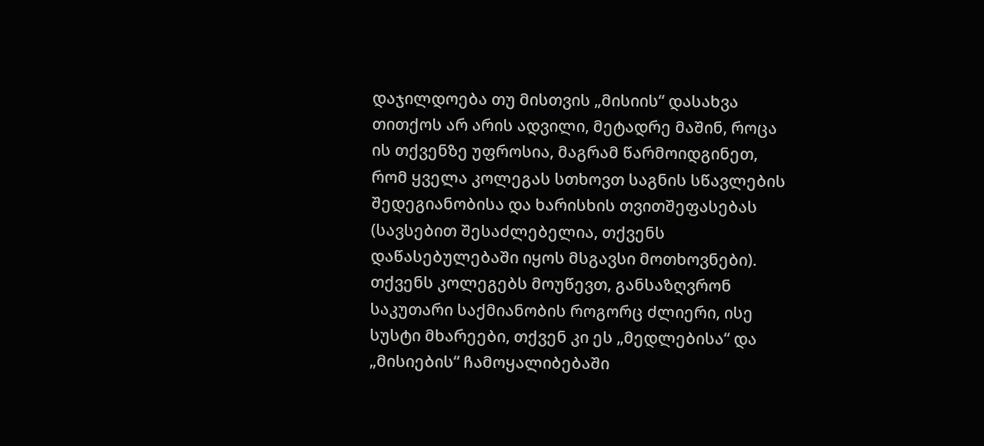დაჯილდოება თუ მისთვის „მისიის“ დასახვა თითქოს არ არის ადვილი, მეტადრე მაშინ, როცა ის თქვენზე უფროსია, მაგრამ წარმოიდგინეთ, რომ ყველა კოლეგას სთხოვთ საგნის სწავლების შედეგიანობისა და ხარისხის თვითშეფასებას (სავსებით შესაძლებელია, თქვენს დაწასებულებაში იყოს მსგავსი მოთხოვნები). თქვენს კოლეგებს მოუწევთ, განსაზღვრონ საკუთარი საქმიანობის როგორც ძლიერი, ისე სუსტი მხარეები, თქვენ კი ეს „მედლებისა“ და „მისიების“ ჩამოყალიბებაში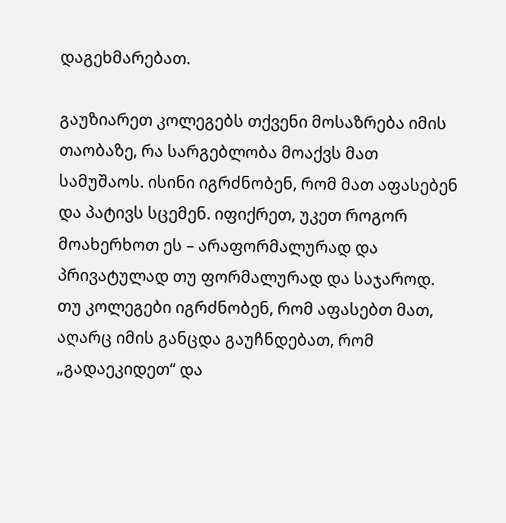დაგეხმარებათ.

გაუზიარეთ კოლეგებს თქვენი მოსაზრება იმის თაობაზე, რა სარგებლობა მოაქვს მათ სამუშაოს. ისინი იგრძნობენ, რომ მათ აფასებენ და პატივს სცემენ. იფიქრეთ, უკეთ როგორ მოახერხოთ ეს – არაფორმალურად და პრივატულად თუ ფორმალურად და საჯაროდ. თუ კოლეგები იგრძნობენ, რომ აფასებთ მათ, აღარც იმის განცდა გაუჩნდებათ, რომ „გადაეკიდეთ“ და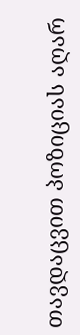თავდაცვით პოზიციას აღარ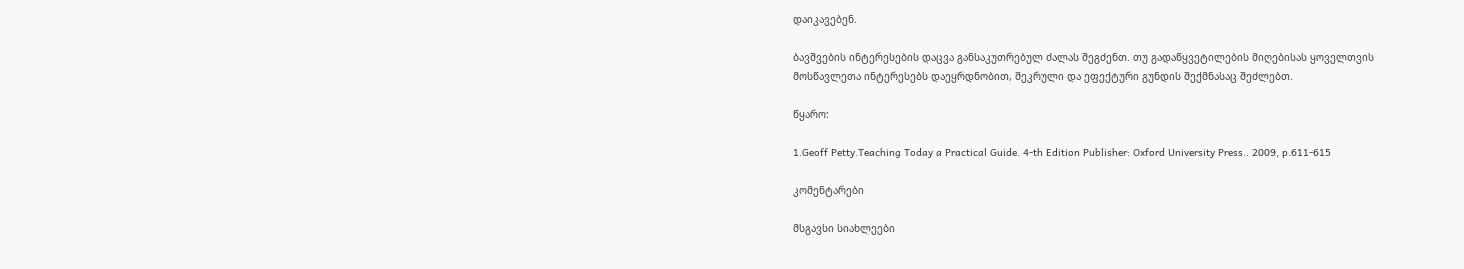დაიკავებენ.

ბავშვების ინტერესების დაცვა განსაკუთრებულ ძალას შეგძენთ. თუ გადაწყვეტილების მიღებისას ყოველთვის მოსწავლეთა ინტერესებს დაეყრდნობით, შეკრული და ეფექტური გუნდის შექმნასაც შეძლებთ.

წყარო:

1.Geoff Petty.Teaching Today a Practical Guide. 4-th Edition Publisher: Oxford University Press.. 2009, p.611-615

კომენტარები

მსგავსი სიახლეები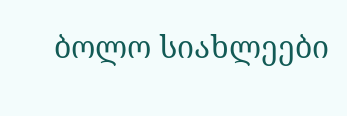ბოლო სიახლეები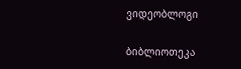ვიდეობლოგი

ბიბლიოთეკა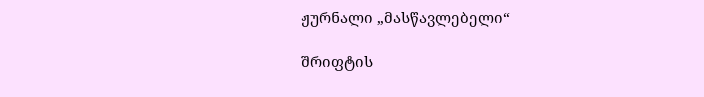ჟურნალი „მასწავლებელი“

შრიფტის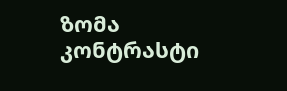ზომა
კონტრასტი